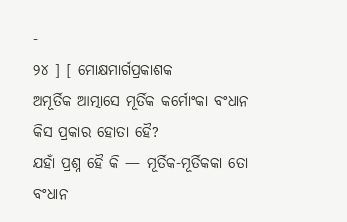-
୨୪ ] [ ମୋକ୍ଷମାର୍ଗପ୍ରକାଶକ
ଅମୂର୍ତିକ ଆତ୍ମାସେ ମୂର୍ତିକ କର୍ମୋଂକା ବଂଧାନ କିସ ପ୍ରକାର ହୋତା ହୈ?
ଯହାଁ ପ୍ରଶ୍ନ ହୈ କି — ମୂର୍ତିକ-ମୂର୍ତିକକା ତୋ ବଂଧାନ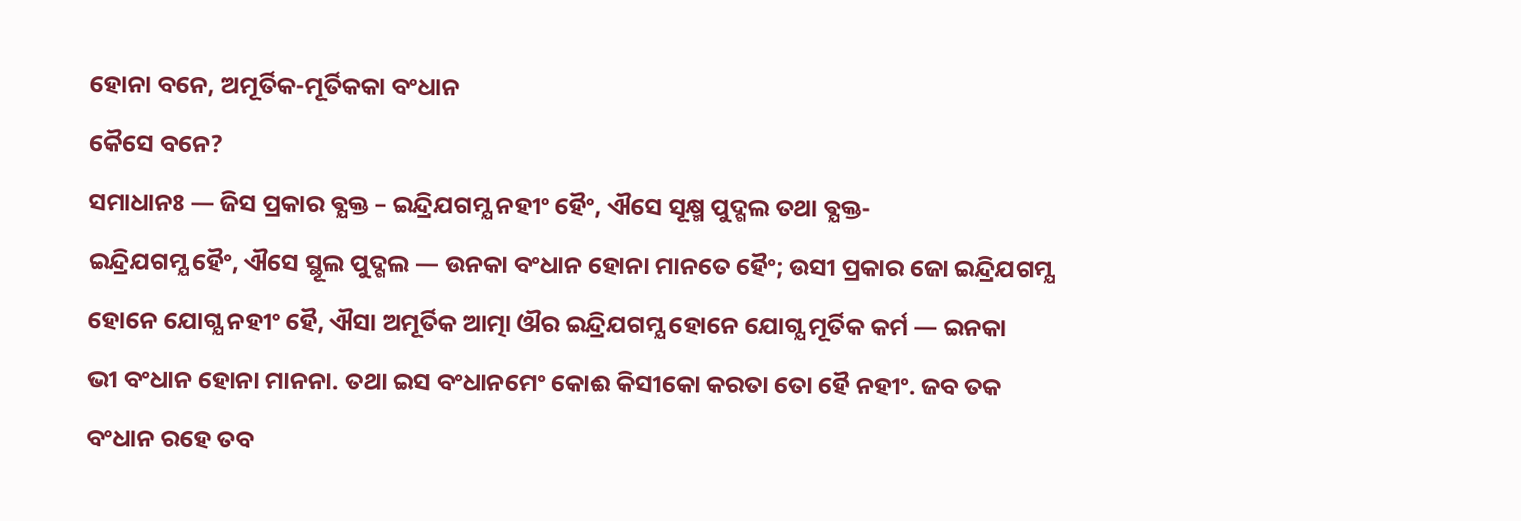ହୋନା ବନେ, ଅମୂର୍ତିକ-ମୂର୍ତିକକା ବଂଧାନ
କୈସେ ବନେ?
ସମାଧାନଃ — ଜିସ ପ୍ରକାର ଵ୍ଯକ୍ତ – ଇନ୍ଦ୍ରିଯଗମ୍ଯ ନହୀଂ ହୈଂ, ଐସେ ସୂକ୍ଷ୍ମ ପୁଦ୍ଗଲ ତଥା ଵ୍ଯକ୍ତ-
ଇନ୍ଦ୍ରିଯଗମ୍ଯ ହୈଂ, ଐସେ ସ୍ଥୂଲ ପୁଦ୍ଗଲ — ଉନକା ବଂଧାନ ହୋନା ମାନତେ ହୈଂ; ଉସୀ ପ୍ରକାର ଜୋ ଇନ୍ଦ୍ରିଯଗମ୍ଯ
ହୋନେ ଯୋଗ୍ଯ ନହୀଂ ହୈ, ଐସା ଅମୂର୍ତିକ ଆତ୍ମା ଔର ଇନ୍ଦ୍ରିଯଗମ୍ଯ ହୋନେ ଯୋଗ୍ଯ ମୂର୍ତିକ କର୍ମ — ଇନକା
ଭୀ ବଂଧାନ ହୋନା ମାନନା. ତଥା ଇସ ବଂଧାନମେଂ କୋଈ କିସୀକୋ କରତା ତୋ ହୈ ନହୀଂ. ଜବ ତକ
ବଂଧାନ ରହେ ତବ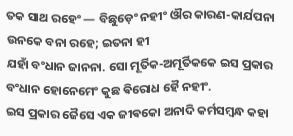ତକ ସାଥ ରହେଂ — ବିଛୁଡ଼େଂ ନହୀଂ ଔର କାରଣ-କାର୍ଯପନା ଉନକେ ବନା ରହେ; ଇତନା ହୀ
ଯହାଁ ବଂଧାନ ଜାନନା. ସୋ ମୂର୍ତିକ-ଅମୂର୍ତିକକେ ଇସ ପ୍ରକାର ବଂଧାନ ହୋନେମେଂ କୁଛ ଵିରୋଧ ହୈ ନହୀଂ.
ଇସ ପ୍ରକାର ଜୈସେ ଏକ ଜୀଵକୋ ଅନାଦି କର୍ମସମ୍ବନ୍ଧ କହା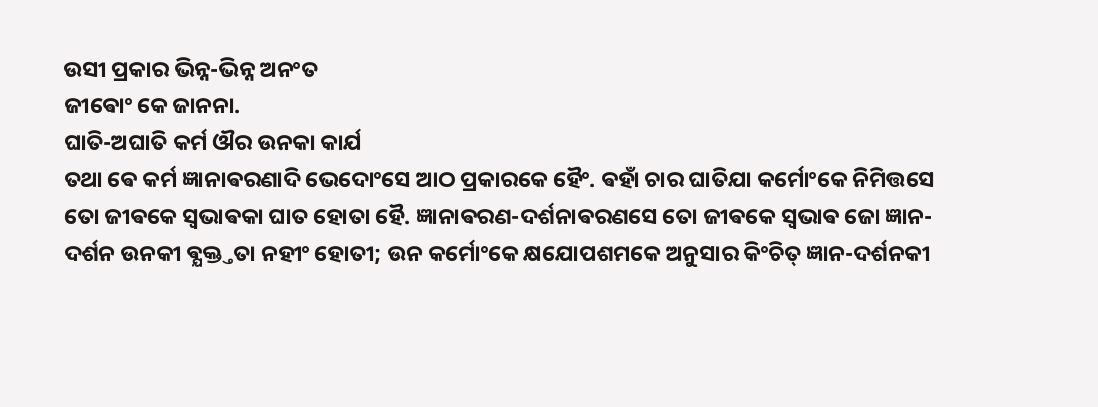ଉସୀ ପ୍ରକାର ଭିନ୍ନ-ଭିନ୍ନ ଅନଂତ
ଜୀଵୋଂ କେ ଜାନନା.
ଘାତି-ଅଘାତି କର୍ମ ଔର ଉନକା କାର୍ଯ
ତଥା ଵେ କର୍ମ ଜ୍ଞାନାଵରଣାଦି ଭେଦୋଂସେ ଆଠ ପ୍ରକାରକେ ହୈଂ. ଵହାଁ ଚାର ଘାତିଯା କର୍ମୋଂକେ ନିମିତ୍ତସେ
ତୋ ଜୀଵକେ ସ୍ଵଭାଵକା ଘାତ ହୋତା ହୈ. ଜ୍ଞାନାଵରଣ-ଦର୍ଶନାଵରଣସେ ତୋ ଜୀଵକେ ସ୍ଵଭାଵ ଜୋ ଜ୍ଞାନ-
ଦର୍ଶନ ଉନକୀ ଵ୍ଯକ୍ତ୍ତତା ନହୀଂ ହୋତୀ; ଉନ କର୍ମୋଂକେ କ୍ଷଯୋପଶମକେ ଅନୁସାର କିଂଚିତ୍ ଜ୍ଞାନ-ଦର୍ଶନକୀ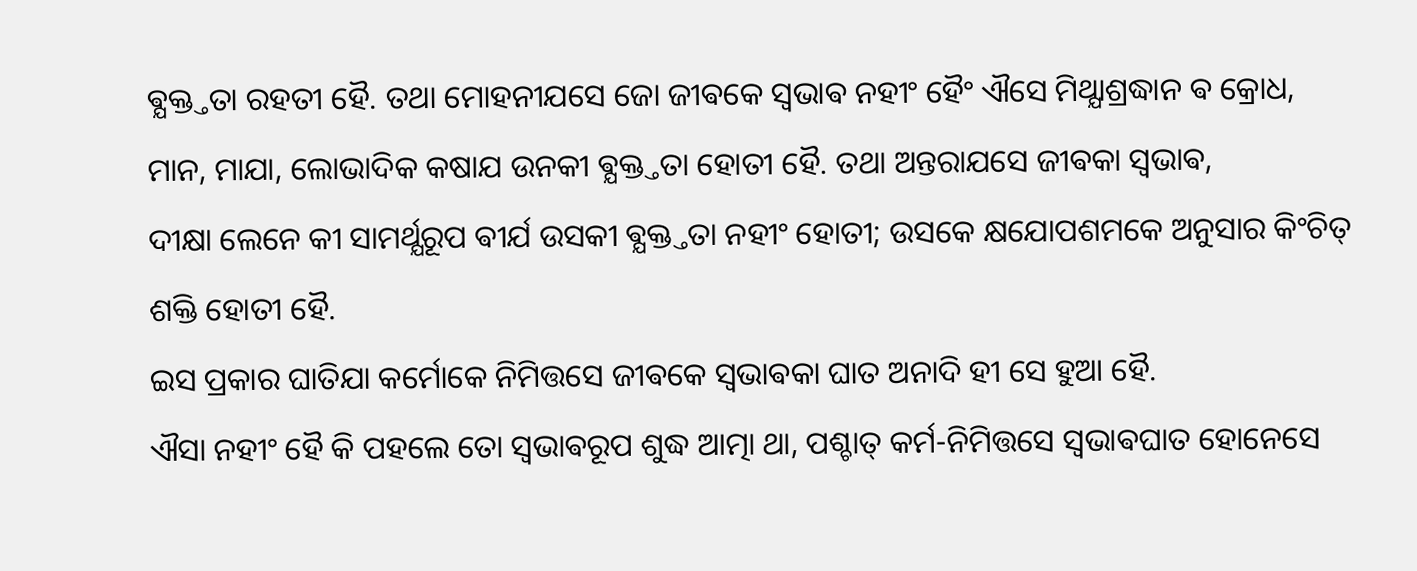ଵ୍ଯକ୍ତ୍ତତା ରହତୀ ହୈ. ତଥା ମୋହନୀଯସେ ଜୋ ଜୀଵକେ ସ୍ଵଭାଵ ନହୀଂ ହୈଂ ଐସେ ମିଥ୍ଯାଶ୍ରଦ୍ଧାନ ଵ କ୍ରୋଧ,
ମାନ, ମାଯା, ଲୋଭାଦିକ କଷାଯ ଉନକୀ ଵ୍ଯକ୍ତ୍ତତା ହୋତୀ ହୈ. ତଥା ଅନ୍ତରାଯସେ ଜୀଵକା ସ୍ଵଭାଵ,
ଦୀକ୍ଷା ଲେନେ କୀ ସାମର୍ଥ୍ଯରୂପ ଵୀର୍ଯ ଉସକୀ ଵ୍ଯକ୍ତ୍ତତା ନହୀଂ ହୋତୀ; ଉସକେ କ୍ଷଯୋପଶମକେ ଅନୁସାର କିଂଚିତ୍
ଶକ୍ତି ହୋତୀ ହୈ.
ଇସ ପ୍ରକାର ଘାତିଯା କର୍ମୋକେ ନିମିତ୍ତସେ ଜୀଵକେ ସ୍ଵଭାଵକା ଘାତ ଅନାଦି ହୀ ସେ ହୁଆ ହୈ.
ଐସା ନହୀଂ ହୈ କି ପହଲେ ତୋ ସ୍ଵଭାଵରୂପ ଶୁଦ୍ଧ ଆତ୍ମା ଥା, ପଶ୍ଚାତ୍ କର୍ମ-ନିମିତ୍ତସେ ସ୍ଵଭାଵଘାତ ହୋନେସେ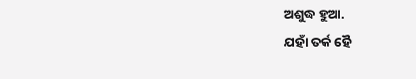ଅଶୁଦ୍ଧ ହୁଆ.
ଯହାଁ ତର୍କ ହୈ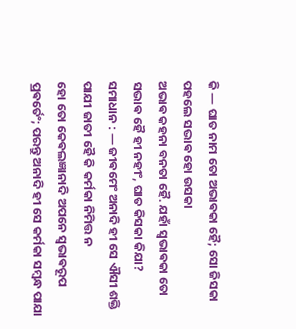କି — ଘାତ ନାମ ତୋ ଅଭାଵକା ହୈ; ସୋ ଜିସକା ପହଲେ ସଦ୍ଭାଵ ହୋ ଉସକା
ଅଭାଵ କହନା ବନତା ହୈ. ଯହାଁ ସ୍ଵଭାଵକା ତୋ ସଦ୍ଭାଵ ହୈ ହୀ ନହୀଂ, ଘାତ କିସକା କିଯା?
ସମାଧାନ : — ଜୀଵମେଂ ଅନାଦି ହୀ ସେ ଐସୀ ଶକ୍ତି ପାଯୀ ଜାତୀ ହୈ କି କର୍ମକା ନିମିତ୍ତ ନ
ହୋ ତୋ କେଵଲଜ୍ଞାନାଦି ଅପନେ ସ୍ଵଭାଵରୂପ ପ୍ରଵର୍ତେଂ; ପରନ୍ତୁ ଅନାଦି ହୀ ସେ କର୍ମକା ସମ୍ବନ୍ଧ ପାଯା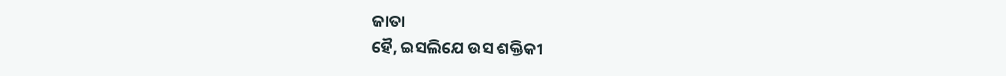ଜାତା
ହୈ, ଇସଲିଯେ ଉସ ଶକ୍ତିକୀ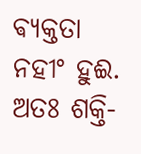ଵ୍ଯକ୍ତତା ନହୀଂ ହୁଈ. ଅତଃ ଶକ୍ତି-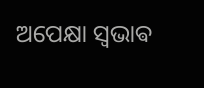ଅପେକ୍ଷା ସ୍ଵଭାଵ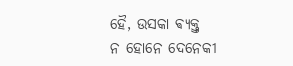ହୈ, ଉସକା ଵ୍ଯକ୍ତ୍ତ
ନ ହୋନେ ଦେନେକୀ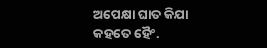ଅପେକ୍ଷା ଘାତ କିଯା କହତେ ହୈଂ.